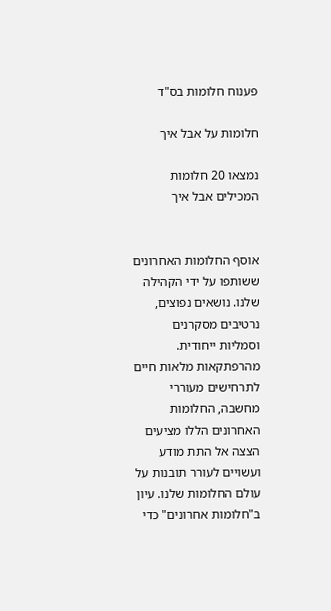פענוח חלומות בס"ד

חלומות על אבל איך

נמצאו 20 חלומות המכילים אבל איך


אוסף החלומות האחרונים ששותפו על ידי הקהילה שלנו. נושאים נפוצים, נרטיבים מסקרנים וסמליות ייחודית. מהרפתקאות מלאות חיים לתרחישים מעוררי מחשבה, החלומות האחרונים הללו מציעים הצצה אל התת מודע ועשויים לעורר תובנות על עולם החלומות שלנו. עיון ב"חלומות אחרונים" כדי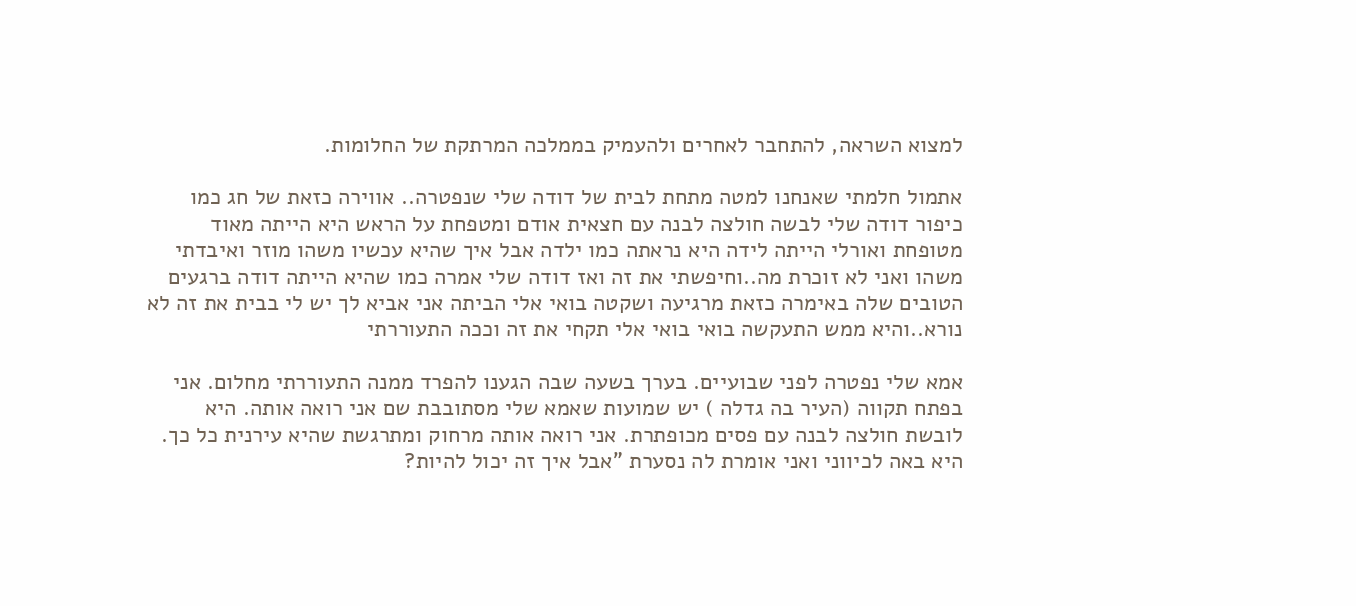למצוא השראה, להתחבר לאחרים ולהעמיק בממלכה המרתקת של החלומות.

אתמול חלמתי שאנחנו למטה מתחת לבית של דודה שלי שנפטרה.. אווירה כזאת של חג כמו כיפור דודה שלי לבשה חולצה לבנה עם חצאית אודם ומטפחת על הראש היא הייתה מאוד מטופחת ואורלי הייתה לידה היא נראתה כמו ילדה אבל איך שהיא עכשיו משהו מוזר ואיבדתי משהו ואני לא זוכרת מה..וחיפשתי את זה ואז דודה שלי אמרה כמו שהיא הייתה דודה ברגעים הטובים שלה באימרה כזאת מרגיעה ושקטה בואי אלי הביתה אני אביא לך יש לי בבית את זה לא נורא..והיא ממש התעקשה בואי בואי אלי תקחי את זה וככה התעוררתי

אמא שלי נפטרה לפני שבועיים. בערך בשעה שבה הגענו להפרד ממנה התעוררתי מחלום. אני בפתח תקווה (העיר בה גדלה ) יש שמועות שאמא שלי מסתובבת שם אני רואה אותה. היא לובשת חולצה לבנה עם פסים מכופתרת. אני רואה אותה מרחוק ומתרגשת שהיא עירנית כל כך. היא באה לכיווני ואני אומרת לה נסערת "אבל איך זה יכול להיות?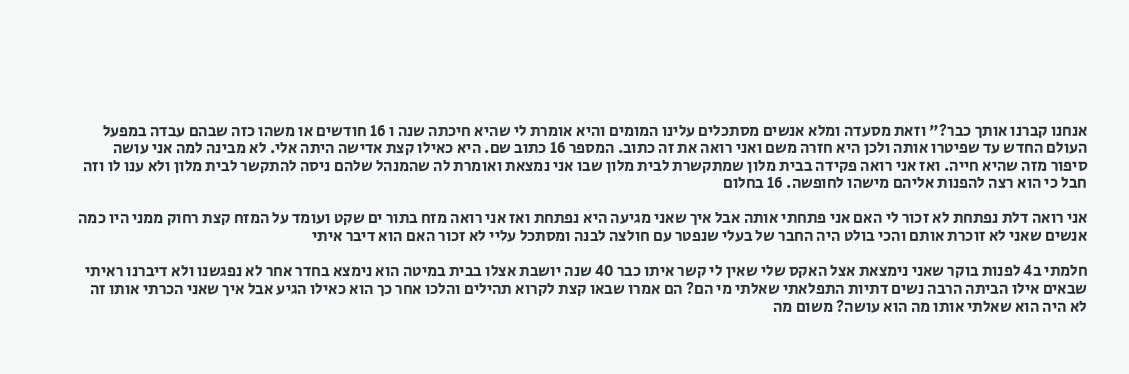אנחנו קברנו אותך כבר?" וזאת מסעדה ומלא אנשים מסתכלים עלינו המומים והיא אומרת לי שהיא חיכתה שנה ו 16 חודשים או משהו כזה שבהם עבדה במפעל העולם החדש עד שפיטרו אותה ולכן היא חזרה משם ואני רואה את זה כתוב. המספר 16 כתוב שם. היא כאילו קצת אדישה היתה אלי. לא מבינה למה אני עושה סיפור מזה שהיא חייה. ואז אני רואה פקידה בבית מלון שמתקשרת לבית מלון שבו אני נמצאת ואומרת לה שהמנהל שלהם ניסה להתקשר לבית מלון ולא ענו לו וזה חבל כי הוא רצה להפנות אליהם מישהו לחופשה. 16 בחלום

אני רואה דלת נפתחת לא זכור לי האם אני פתחתי אותה אבל איך שאני מגיעה היא נפתחת ואז אני רואה מזח בתור ים שקט ועומד על המזח קצת רחוק ממני היו כמה אנשים שאני לא זוכרת אותם והכי בולט היה החבר של בעלי שנפטר עם חולצה לבנה ומסתכל עליי לא זכור האם הוא דיבר איתי

חלמתי ב4 לפנות בוקר שאני נימצאת אצל האקס שלי שאין לי קשר איתו כבר 40 שנה יושבת אצלו בבית במיטה הוא נימצא בחדר אחר לא נפגשנו ולא דיברנו ראיתי שבאים אילו הביתה הרבה נשים דתיות התפלאתי שאלתי מי הם? הם אמרו שבאו קצת לקרוא תהילים והלכו אחר כך הוא כאילו הגיע אבל איך שאני הכרתי אותו זה לא היה הוא שאלתי אותו מה הוא עושה? משום מה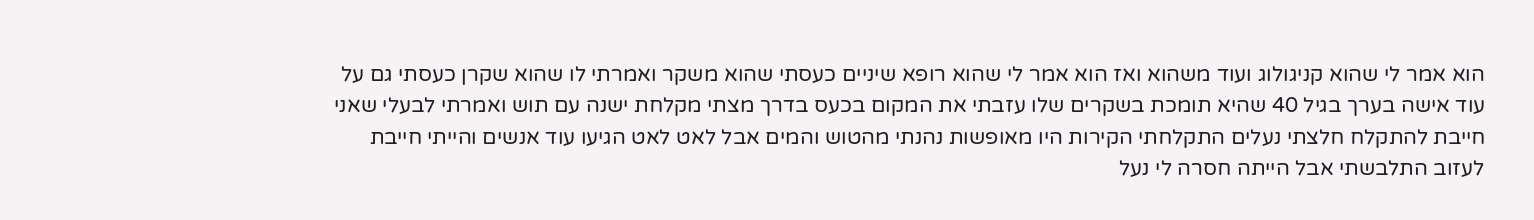הוא אמר לי שהוא קניגולוג ועוד משהוא ואז הוא אמר לי שהוא רופא שיניים כעסתי שהוא משקר ואמרתי לו שהוא שקרן כעסתי גם על עוד אישה בערך בגיל 40 שהיא תומכת בשקרים שלו עזבתי את המקום בכעס בדרך מצתי מקלחת ישנה עם תוש ואמרתי לבעלי שאני חייבת להתקלח חלצתי נעלים התקלחתי הקירות היו מאופשות נהנתי מהטוש והמים אבל לאט לאט הגיעו עוד אנשים והייתי חייבת לעזוב התלבשתי אבל הייתה חסרה לי נעל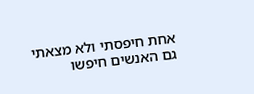אחת חיפסתי ולא מצאתי גם האנשים חיפשו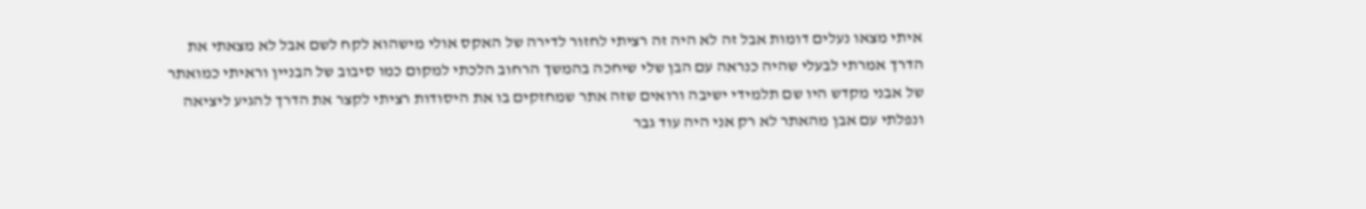איתי מצאו נעלים דומות אבל זה לא היה זה רציתי לחזור לדירה של האקס אולי מישהוא לקח לשם אבל לא מצאתי את הדרך אמרתי לבעלי שהיה כנראה עם הבן שלי שיחכה בהמשך הרחוב הלכתי למקום כמו סיבוב של הבניין וראיתי כמואתר של אבני מקדש היו שם תלמידי ישיבה ורואים שזה אתר שמחזקים בו את היסודות רציתי לקצר את הדרך להגיע ליציאה ונפלתי עם אבן מהאתר לא רק אני היה עוד גבר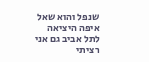שנפל והוא שאל איפה היציאה לתל אביב גם אני רציתי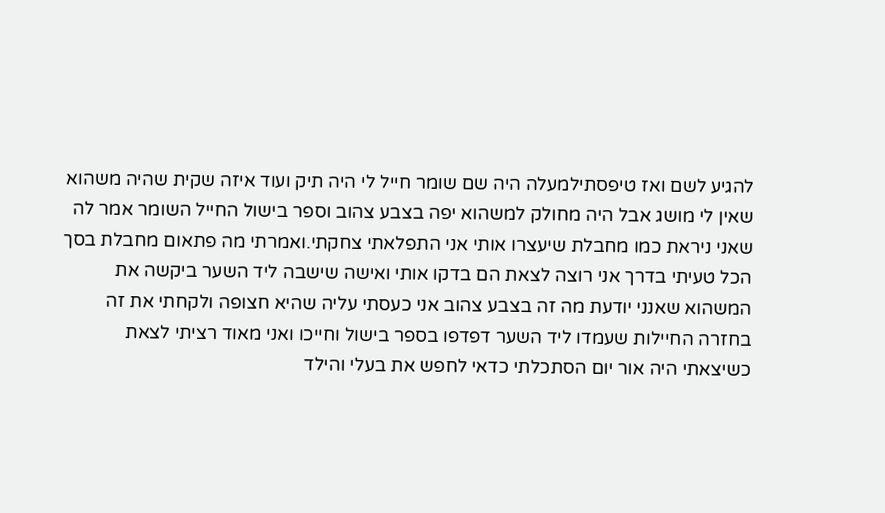להגיע לשם ואז טיפסתילמעלה היה שם שומר חייל לי היה תיק ועוד איזה שקית שהיה משהוא שאין לי מושג אבל היה מחולק למשהוא יפה בצבע צהוב וספר בישול החייל השומר אמר לה שאני ניראת כמו מחבלת שיעצרו אותי אני התפלאתי צחקתי.ואמרתי מה פתאום מחבלת בסך הכל טעיתי בדרך אני רוצה לצאת הם בדקו אותי ואישה שישבה ליד השער ביקשה את המשהוא שאנני יודעת מה זה בצבע צהוב אני כעסתי עליה שהיא חצופה ולקחתי את זה בחזרה החיילות שעמדו ליד השער דפדפו בספר בישול וחייכו ואני מאוד רציתי לצאת כשיצאתי היה אור יום הסתכלתי כדאי לחפש את בעלי והילד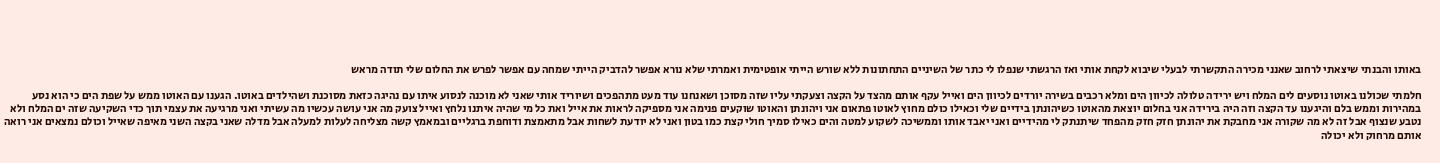באותו והבנתי שיצאתי לרחוב שאנני מכירה התקשרתי לבעלי שיבוא לקחת אותי ואז הרגשתי שנפלו לי כתר של השיניים התחתונות ללא שורש הייתי אופטימית ואמרתי שלא נורא אפשר להדביק הייתי שמחה עם אפשר לפרש את החלום שלי תודה מראש

חלמתי שכולנו באוטו נוסעים לים המלח ויש ירידה טלולה לכיוון הים ומלא רכבים בשירה יורדים לכיוון הים ואייל עקף אותם מהצד על הקצה וצעקתי עליו שזה מסוכן ושאנחנו עוד מעט מתהפכים ושיוריד אותי שאני לא מוכנה לנסוע איתו עם נהיגה כזאת מסוכנת ושהילדים באוטו. הגענו עם האוטו ממש על שפת הים כי הוא נסע במהירות וממש בלם והיגענו עד הקצה וזה היה בירידה אני בחלום יוצאת מהאוטו כשיהונתן בידיים שלי וכאילו כולם מחוץ לאוטו פתאום אני ויהונתן והאוטו שוקעים פנימה אני מספיקה לראות את אייל ואת כל מי שהיה איתנו נלחץ ואייל צועק מה אני עושה עכשיו מה עשיתי ואני מרגיעה את עצמי תוך כדי השקיעה שזה ים המלח ולא נטבע שנצוף אבל זה לא מה שקורה אני מחבקת את יהונתן חזק חזק מהפחד שיתנתק לי מהידיים ואני יאבד אותו וממשיכה לשקוע למטה והים כאילו סמיך חולי קצת כמו בטון ואני לא יודעת לשחות אבל מתאמצת ודוחפת ברגליים ובמאמץ קשה מצליחה לעלות למעלה אבל מדלה שאני בקצה השני מאיפה שאייל וכולם נמצאים אני רואה אותם מרחוק ולא יכולה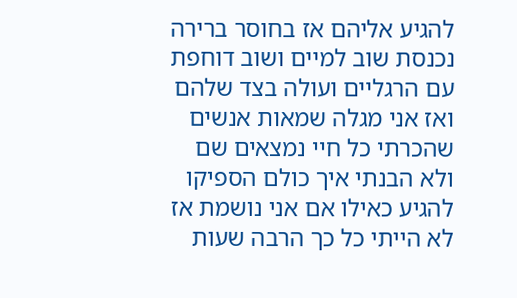להגיע אליהם אז בחוסר ברירה נכנסת שוב למיים ושוב דוחפת עם הרגליים ועולה בצד שלהם ואז אני מגלה שמאות אנשים שהכרתי כל חיי נמצאים שם ולא הבנתי איך כולם הספיקו להגיע כאילו אם אני נושמת אז לא הייתי כל כך הרבה שעות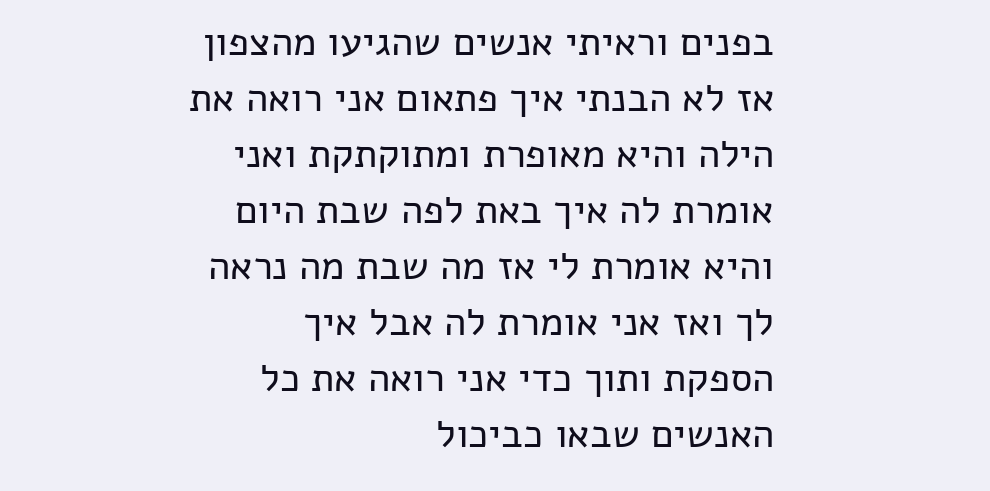בפנים וראיתי אנשים שהגיעו מהצפון אז לא הבנתי איך פתאום אני רואה את הילה והיא מאופרת ומתוקתקת ואני אומרת לה איך באת לפה שבת היום והיא אומרת לי אז מה שבת מה נראה לך ואז אני אומרת לה אבל איך הספקת ותוך כדי אני רואה את כל האנשים שבאו כביכול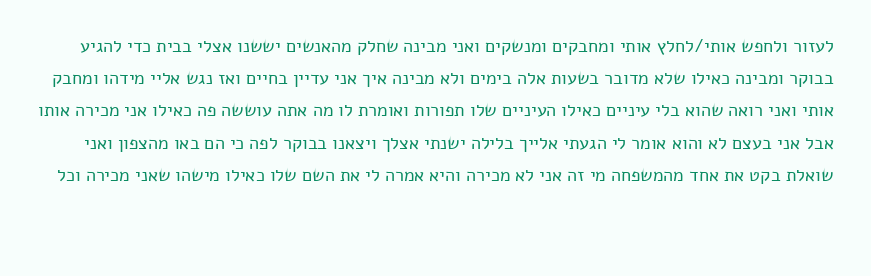לעזור ולחפש אותי/לחלץ אותי ומחבקים ומנשקים ואני מבינה שחלק מהאנשים יששנו אצלי בבית כדי להגיע בבוקר ומבינה כאילו שלא מדובר בשעות אלה בימים ולא מבינה איך אני עדיין בחיים ואז נגש אליי מידהו ומחבק אותי ואני רואה שהוא בלי עיניים כאילו העיניים שלו תפורות ואומרת לו מה אתה עוששה פה כאילו אני מכירה אותו אבל אני בעצם לא והוא אומר לי הגעתי אלייך בלילה ישנתי אצלך ויצאנו בבוקר לפה כי הם באו מהצפון ואני שואלת בקט את אחד מהמשפחה מי זה אני לא מכירה והיא אמרה לי את השם שלו כאילו מישהו שאני מכירה וכל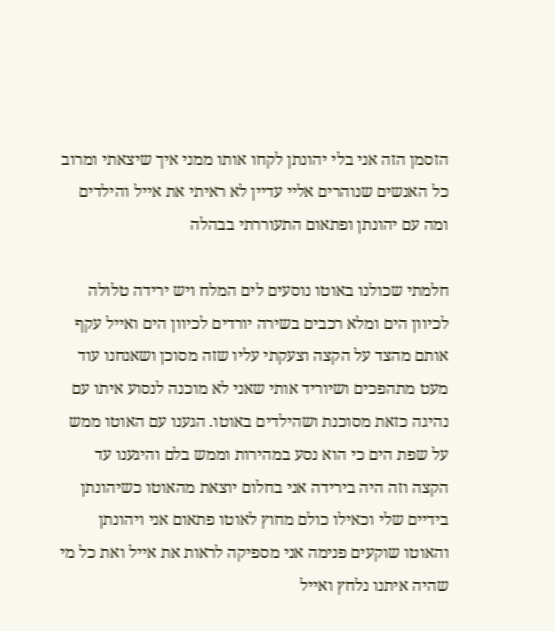הזסמן הזה אני בלי יהונתן לקחו אותו ממני איך שיצאתי ומרוב כל האנשים שנוהרים אליי עדיין לא ראיתי את אייל והילדים ומה עם יהונתן ופתאום התעוררתי בבהלה

חלמתי שכולנו באוטו נוסעים לים המלח ויש ירידה טלולה לכיוון הים ומלא רכבים בשירה יורדים לכיוון הים ואייל עקף אותם מהצד על הקצה וצעקתי עליו שזה מסוכן ושאנחנו עוד מעט מתהפכים ושיוריד אותי שאני לא מוכנה לנסוע איתו עם נהיגה כזאת מסוכנת ושהילדים באוטו. הגענו עם האוטו ממש על שפת הים כי הוא נסע במהירות וממש בלם והיגענו עד הקצה וזה היה בירידה אני בחלום יוצאת מהאוטו כשיהונתן בידיים שלי וכאילו כולם מחוץ לאוטו פתאום אני ויהונתן והאוטו שוקעים פנימה אני מספיקה לראות את אייל ואת כל מי שהיה איתנו נלחץ ואייל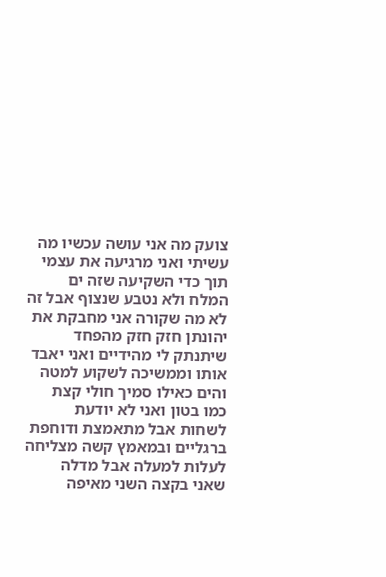צועק מה אני עושה עכשיו מה עשיתי ואני מרגיעה את עצמי תוך כדי השקיעה שזה ים המלח ולא נטבע שנצוף אבל זה לא מה שקורה אני מחבקת את יהונתן חזק חזק מהפחד שיתנתק לי מהידיים ואני יאבד אותו וממשיכה לשקוע למטה והים כאילו סמיך חולי קצת כמו בטון ואני לא יודעת לשחות אבל מתאמצת ודוחפת ברגליים ובמאמץ קשה מצליחה לעלות למעלה אבל מדלה שאני בקצה השני מאיפה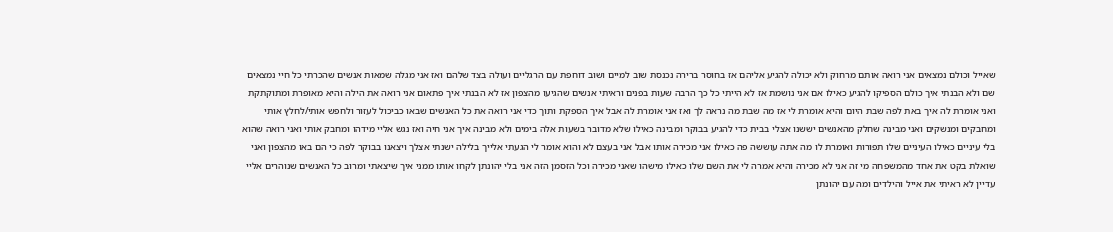שאייל וכולם נמצאים אני רואה אותם מרחוק ולא יכולה להגיע אליהם אז בחוסר ברירה נכנסת שוב למיים ושוב דוחפת עם הרגליים ועולה בצד שלהם ואז אני מגלה שמאות אנשים שהכרתי כל חיי נמצאים שם ולא הבנתי איך כולם הספיקו להגיע כאילו אם אני נושמת אז לא הייתי כל כך הרבה שעות בפנים וראיתי אנשים שהגיעו מהצפון אז לא הבנתי איך פתאום אני רואה את הילה והיא מאופרת ומתוקתקת ואני אומרת לה איך באת לפה שבת היום והיא אומרת לי אז מה שבת מה נראה לך ואז אני אומרת לה אבל איך הספקת ותוך כדי אני רואה את כל האנשים שבאו כביכול לעזור ולחפש אותי/לחלץ אותי ומחבקים ומנשקים ואני מבינה שחלק מהאנשים יששנו אצלי בבית כדי להגיע בבוקר ומבינה כאילו שלא מדובר בשעות אלה בימים ולא מבינה איך אני חיה ואז נגש אליי מידהו ומחבק אותי ואני רואה שהוא בלי עיניים כאילו העיניים שלו תפורות ואומרת לו מה אתה עוששה פה כאילו אני מכירה אותו אבל אני בעצם לא והוא אומר לי הגעתי אלייך בלילה ישנתי אצלך ויצאנו בבוקר לפה כי הם באו מהצפון ואני שואלת בקט את אחד מהמשפחה מי זה אני לא מכירה והיא אמרה לי את השם שלו כאילו מישהו שאני מכירה וכל הזסמן הזה אני בלי יהונתן לקחו אותו ממני איך שיצאתי ומרוב כל האנשים שנוהרים אליי עדיין לא ראיתי את אייל והילדים ומה עם יהונתן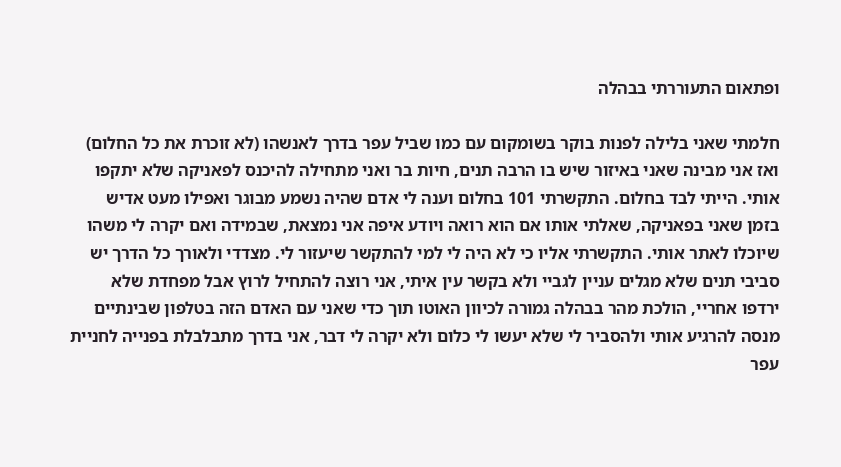ופתאום התעוררתי בבהלה

חלמתי שאני בלילה לפנות בוקר בשומקום עם כמו שביל עפר בדרך לאנשהו (לא זוכרת את כל החלום) ואז אני מבינה שאני באיזור שיש בו הרבה תנים, חיות בר ואני מתחילה להיכנס לפאניקה שלא יתקפו אותי. הייתי לבד בחלום. התקשרתי 101 בחלום וענה לי אדם שהיה נשמע מבוגר ואפילו מעט אדיש בזמן שאני בפאניקה, שאלתי אותו אם הוא רואה ויודע איפה אני נמצאת, שבמידה ואם יקרה לי משהו שיוכלו לאתר אותי. התקשרתי אליו כי לא היה לי למי להתקשר שיעזור לי. מצדדי ולאורך כל הדרך יש סביבי תנים שלא מגלים עניין לגביי ולא בקשר עין איתי, אני רוצה להתחיל לרוץ אבל מפחדת שלא ירדפו אחריי, הולכת מהר בבהלה גמורה לכיוון האוטו תוך כדי שאני עם האדם הזה בטלפון שבינתיים מנסה להרגיע אותי ולהסביר לי שלא יעשו לי כלום ולא יקרה לי דבר, אני בדרך מתבלבלת בפנייה לחניית עפר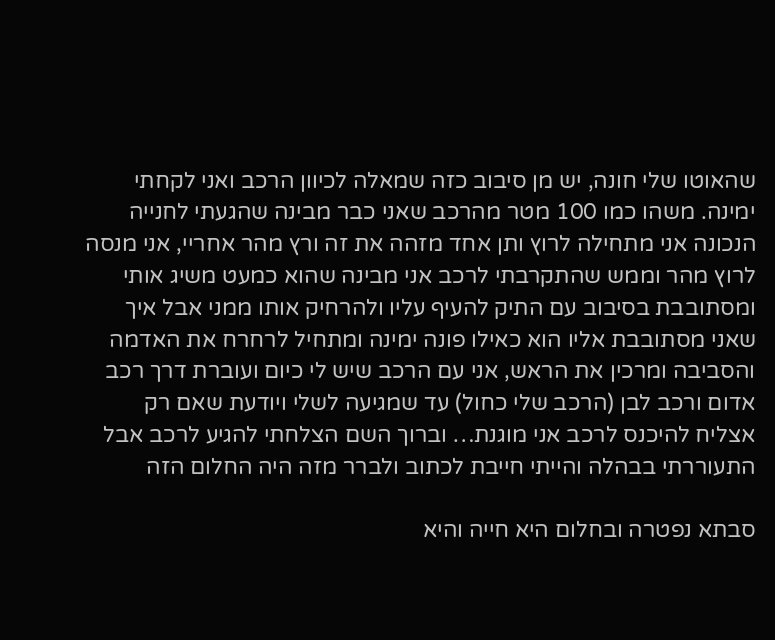שהאוטו שלי חונה, יש מן סיבוב כזה שמאלה לכיוון הרכב ואני לקחתי ימינה. משהו כמו 100 מטר מהרכב שאני כבר מבינה שהגעתי לחנייה הנכונה אני מתחילה לרוץ ותן אחד מזהה את זה ורץ מהר אחריי, אני מנסה לרוץ מהר וממש שהתקרבתי לרכב אני מבינה שהוא כמעט משיג אותי ומסתובבת בסיבוב עם התיק להעיף עליו ולהרחיק אותו ממני אבל איך שאני מסתובבת אליו הוא כאילו פונה ימינה ומתחיל לרחרח את האדמה והסביבה ומרכין את הראש, אני עם הרכב שיש לי כיום ועוברת דרך רכב אדום ורכב לבן (הרכב שלי כחול) עד שמגיעה לשלי ויודעת שאם רק אצליח להיכנס לרכב אני מוגנת… וברוך השם הצלחתי להגיע לרכב אבל התעוררתי בבהלה והייתי חייבת לכתוב ולברר מזה היה החלום הזה

סבתא נפטרה ובחלום היא חייה והיא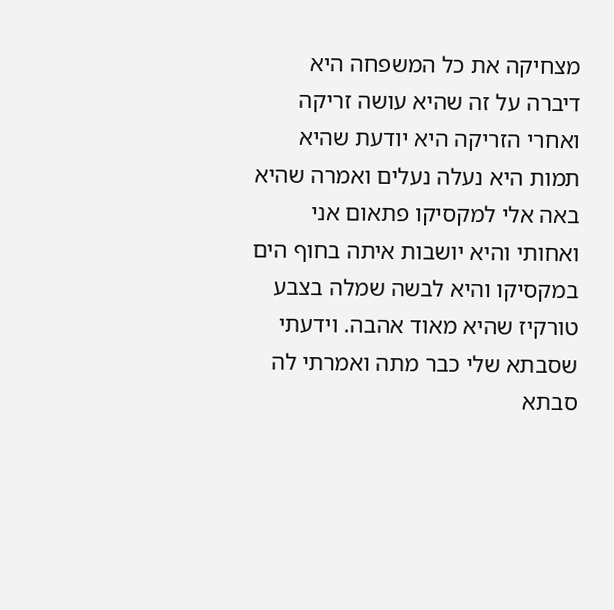מצחיקה את כל המשפחה היא דיברה על זה שהיא עושה זריקה ואחרי הזריקה היא יודעת שהיא תמות היא נעלה נעלים ואמרה שהיא באה אלי למקסיקו פתאום אני ואחותי והיא יושבות איתה בחוף הים במקסיקו והיא לבשה שמלה בצבע טורקיז שהיא מאוד אהבה. וידעתי שסבתא שלי כבר מתה ואמרתי לה סבתא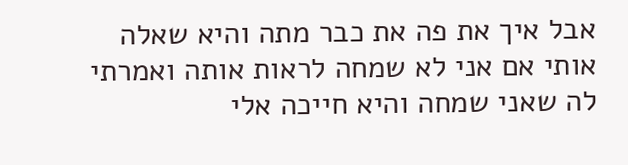אבל איך את פה את כבר מתה והיא שאלה אותי אם אני לא שמחה לראות אותה ואמרתי לה שאני שמחה והיא חייכה אלי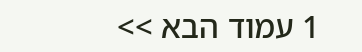1 עמוד הבא >>